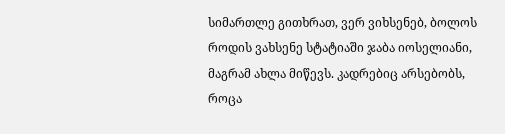სიმართლე გითხრათ, ვერ ვიხსენებ, ბოლოს როდის ვახსენე სტატიაში ჯაბა იოსელიანი, მაგრამ ახლა მიწევს. კადრებიც არსებობს, როცა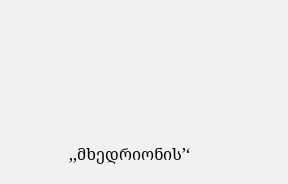,,მხედრიონის’‘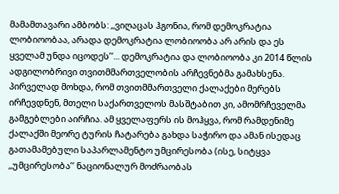მამამთავარი ამბობს: ,,ვიღაცას ჰგონია, რომ დემოკრატია ლობიოობაა, არადა დემოკრატია ლობიოობა არ არის და ეს ყველამ უნდა იცოდეს’‘... დემოკრატია და ლობიოობა კი 2014 წლის ადგილობრივი თვითმმართველობის არჩევნებმა გამახსენა. პირველად მოხდა, რომ თვითმმართველი ქალაქები მერებს ირჩევდნენ, მთელი საქართველოს მასშტაბით კი, ამომრჩეველმა გამგებლები აირჩია. ამ ყველაფერს ის მოჰყვა, რომ რამდენიმე ქალაქში მეორე ტურის ჩატარება გახდა საჭირო და ამან ისედაც გათამამებული საპარლამენტო უმცირესობა (ისე, სიტყვა ,,უმცირესობა’‘ ნაციონალურ მოძრაობას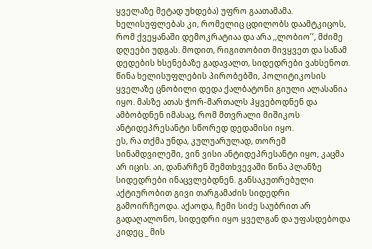ყველაზე მეტად უხდება) უფრო გაათამამა. ხელისუფლებას კი, რომელიც ცდილობს დაამტკიცოს, რომ ქვეყანაში დემოკრატიაა და არა ,,ლობიო’‘, მძიმე დღეები უდგას. მოდით, რიგითობით მივყვეთ და სანამ დედების ხსენებაზე გადავალთ, სიდედრები ვახსენოთ. წინა ხელისუფლების პირობებში, პოლიტიკოსის ყველაზე ცნობილი დედა ქალბატონი გიული ალასანია იყო. მასზე ათას ჭორ-მართალს ჰყვებოდნენ და ამბობდნენ იმასაც, რომ მთვრალი მიშიკოს ანტიდეპრესანტი სწორედ დედამისი იყო.
ეს, რა თქმა უნდა, კულუარულად, თორემ სინამდვილეში, ვინ ვისი ანტიდეპრესანტი იყო, კაცმა არ იცის. აი, დანარჩენ შემთხვევაში წინა პლანზე სიდედრები ინაცვლებდნენ. განსაკუთრებული აქტიურობით გივი თარგამაძის სიდედრი გამოირჩეოდა. აქაოდა, ჩემი სიძე საუბრით არ გადაღალონო, სიდედრი იყო ყველგან და უფასდებოდა კიდეც _ მის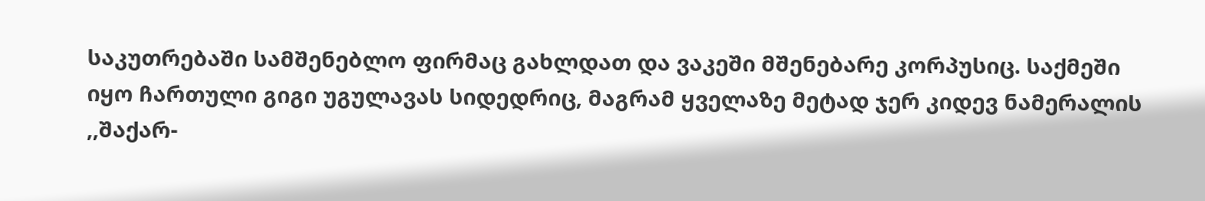საკუთრებაში სამშენებლო ფირმაც გახლდათ და ვაკეში მშენებარე კორპუსიც. საქმეში იყო ჩართული გიგი უგულავას სიდედრიც, მაგრამ ყველაზე მეტად ჯერ კიდევ ნამერალის ,,შაქარ-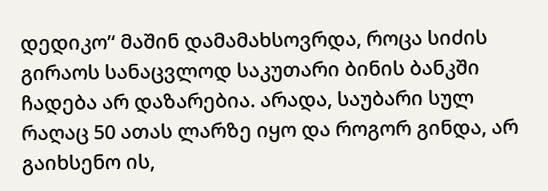დედიკო’‘ მაშინ დამამახსოვრდა, როცა სიძის გირაოს სანაცვლოდ საკუთარი ბინის ბანკში ჩადება არ დაზარებია. არადა, საუბარი სულ რაღაც 50 ათას ლარზე იყო და როგორ გინდა, არ გაიხსენო ის,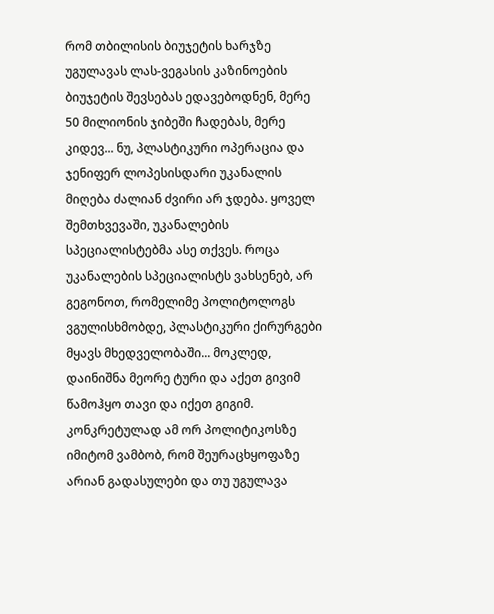რომ თბილისის ბიუჯეტის ხარჯზე უგულავას ლას-ვეგასის კაზინოების ბიუჯეტის შევსებას ედავებოდნენ, მერე 50 მილიონის ჯიბეში ჩადებას, მერე კიდევ... ნუ, პლასტიკური ოპერაცია და ჯენიფერ ლოპესისდარი უკანალის მიღება ძალიან ძვირი არ ჯდება. ყოველ შემთხვევაში, უკანალების სპეციალისტებმა ასე თქვეს. როცა უკანალების სპეციალისტს ვახსენებ, არ გეგონოთ, რომელიმე პოლიტოლოგს ვგულისხმობდე, პლასტიკური ქირურგები მყავს მხედველობაში... მოკლედ, დაინიშნა მეორე ტური და აქეთ გივიმ წამოჰყო თავი და იქეთ გიგიმ. კონკრეტულად ამ ორ პოლიტიკოსზე იმიტომ ვამბობ, რომ შეურაცხყოფაზე არიან გადასულები და თუ უგულავა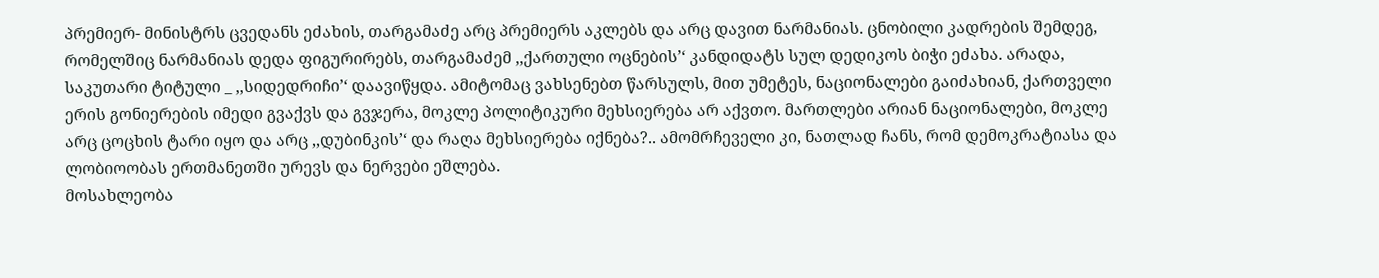პრემიერ- მინისტრს ცვედანს ეძახის, თარგამაძე არც პრემიერს აკლებს და არც დავით ნარმანიას. ცნობილი კადრების შემდეგ, რომელშიც ნარმანიას დედა ფიგურირებს, თარგამაძემ ,,ქართული ოცნების’‘ კანდიდატს სულ დედიკოს ბიჭი ეძახა. არადა, საკუთარი ტიტული _ ,,სიდედრიჩი’‘ დაავიწყდა. ამიტომაც ვახსენებთ წარსულს, მით უმეტეს, ნაციონალები გაიძახიან, ქართველი ერის გონიერების იმედი გვაქვს და გვჯერა, მოკლე პოლიტიკური მეხსიერება არ აქვთო. მართლები არიან ნაციონალები, მოკლე არც ცოცხის ტარი იყო და არც ,,დუბინკის’‘ და რაღა მეხსიერება იქნება?.. ამომრჩეველი კი, ნათლად ჩანს, რომ დემოკრატიასა და ლობიოობას ერთმანეთში ურევს და ნერვები ეშლება.
მოსახლეობა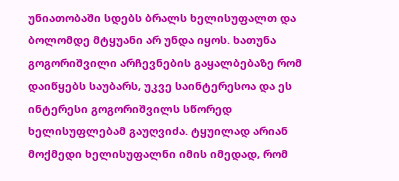უნიათობაში სდებს ბრალს ხელისუფალთ და ბოლომდე მტყუანი არ უნდა იყოს. ხათუნა გოგორიშვილი არჩევნების გაყალბებაზე რომ დაიწყებს საუბარს, უკვე საინტერესოა და ეს ინტერესი გოგორიშვილს სწორედ ხელისუფლებამ გაუღვიძა. ტყუილად არიან მოქმედი ხელისუფალნი იმის იმედად, რომ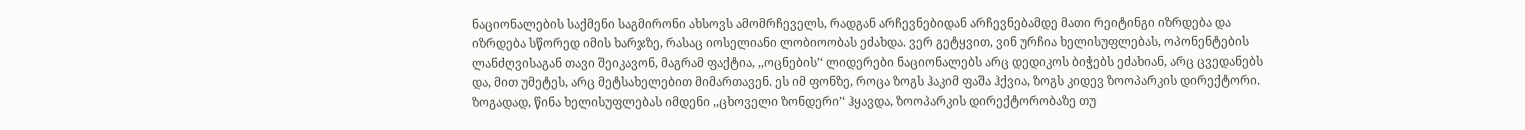ნაციონალების საქმენი საგმირონი ახსოვს ამომრჩეველს, რადგან არჩევნებიდან არჩევნებამდე მათი რეიტინგი იზრდება და იზრდება სწორედ იმის ხარჯზე, რასაც იოსელიანი ლობიოობას ეძახდა. ვერ გეტყვით, ვინ ურჩია ხელისუფლებას, ოპონენტების ლანძღვისაგან თავი შეიკავონ, მაგრამ ფაქტია, ,,ოცნების’‘ ლიდერები ნაციონალებს არც დედიკოს ბიჭებს ეძახიან, არც ცვედანებს და, მით უმეტეს, არც მეტსახელებით მიმართავენ. ეს იმ ფონზე, როცა ზოგს ჰაკიმ ფაშა ჰქვია, ზოგს კიდევ ზოოპარკის დირექტორი. ზოგადად, წინა ხელისუფლებას იმდენი ,,ცხოველი ზონდერი’‘ ჰყავდა, ზოოპარკის დირექტორობაზე თუ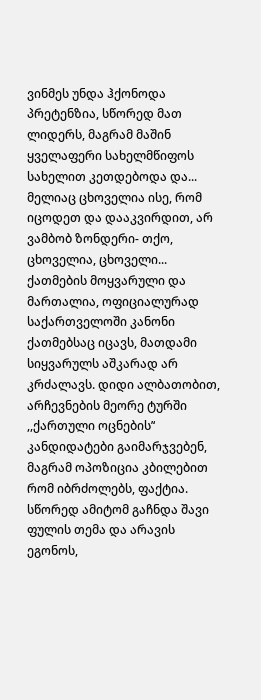ვინმეს უნდა ჰქონოდა პრეტენზია, სწორედ მათ ლიდერს, მაგრამ მაშინ ყველაფერი სახელმწიფოს სახელით კეთდებოდა და... მელიაც ცხოველია ისე, რომ იცოდეთ და დააკვირდით, არ ვამბობ ზონდერი- თქო, ცხოველია, ცხოველი... ქათმების მოყვარული და მართალია, ოფიციალურად საქართველოში კანონი ქათმებსაც იცავს, მათდამი სიყვარულს აშკარად არ კრძალავს. დიდი ალბათობით, არჩევნების მეორე ტურში ,,ქართული ოცნების’‘ კანდიდატები გაიმარჯვებენ, მაგრამ ოპოზიცია კბილებით რომ იბრძოლებს, ფაქტია. სწორედ ამიტომ გაჩნდა შავი ფულის თემა და არავის ეგონოს,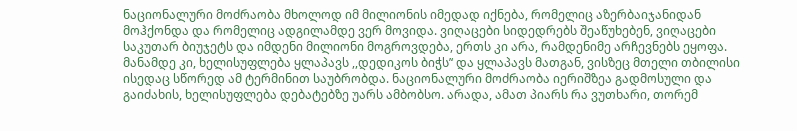ნაციონალური მოძრაობა მხოლოდ იმ მილიონის იმედად იქნება, რომელიც აზერბაიჯანიდან მოჰქონდა და რომელიც ადგილამდე ვერ მოვიდა. ვიღაცები სიდედრებს შეაწუხებენ, ვიღაცები საკუთარ ბიუჯეტს და იმდენი მილიონი მოგროვდება, ერთს კი არა, რამდენიმე არჩევნებს ეყოფა. მანამდე კი, ხელისუფლება ყლაპავს ,,დედიკოს ბიჭს’‘ და ყლაპავს მათგან, ვისზეც მთელი თბილისი ისედაც სწორედ ამ ტერმინით საუბრობდა. ნაციონალური მოძრაობა იერიშზეა გადმოსული და გაიძახის, ხელისუფლება დებატებზე უარს ამბობსო. არადა, ამათ პიარს რა ვუთხარი, თორემ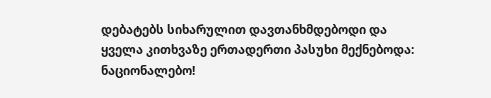დებატებს სიხარულით დავთანხმდებოდი და ყველა კითხვაზე ერთადერთი პასუხი მექნებოდა: ნაციონალებო!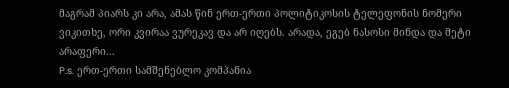მაგრამ პიარს კი არა, ამას წინ ერთ-ერთი პოლიტიკოსის ტელეფონის ნომერი ვიკითხე, ორი კვირაა ვურეკავ და არ იღებს. არადა, ეგებ ნასოსი მინდა და მეტი არაფერი...
P.s. ერთ-ერთი სამშენებლო კომპანია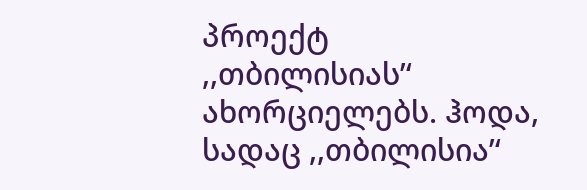პროექტ ,,თბილისიას’‘ ახორციელებს. ჰოდა, სადაც ,,თბილისია’‘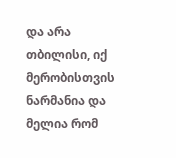და არა თბილისი, იქ მერობისთვის ნარმანია და მელია რომ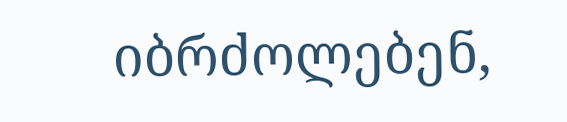იბრძოლებენ,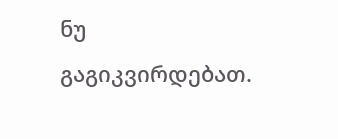ნუ გაგიკვირდებათ.